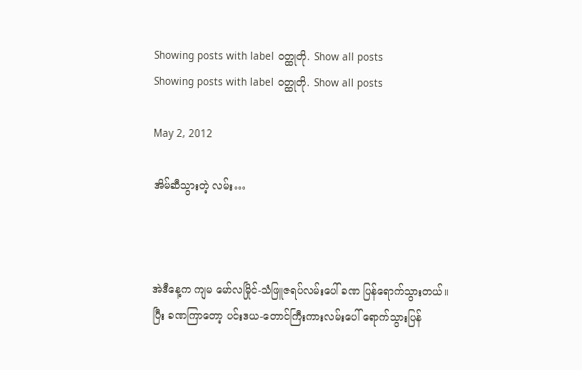Showing posts with label ဝတ္ထုတို. Show all posts
Showing posts with label ဝတ္ထုတို. Show all posts

May 2, 2012

အိမ်ဆီသွားတဲ့ လမ်း…



အဲဒီနေ့က ကျမ မော်လမြိုင်-သံဖြူဇရပ်လမ်းပေါ် ခဏ ပြန်ရောက်သွားတယ်။
ပြီး ခဏကြာတော့ ပင်းဒယ-တောင်ကြီးကားလမ်းပေါ် ရောက်သွားပြန်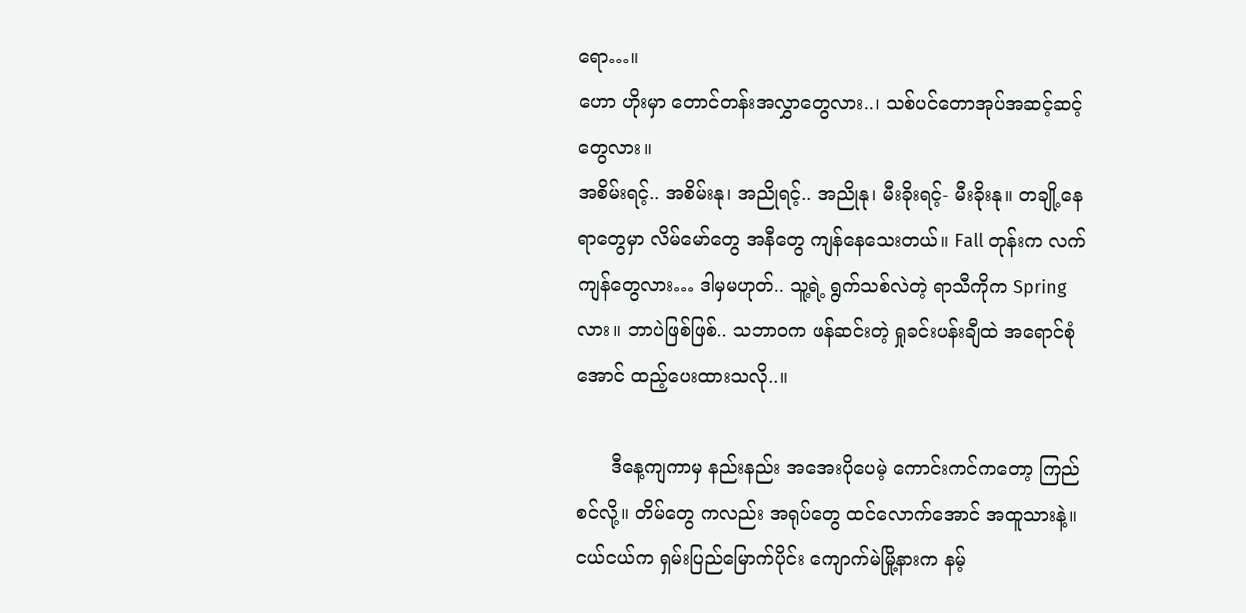ရော…။
ဟော ဟိုးမှာ တောင်တန်းအလွှာတွေလား..၊ သစ်ပင်တောအုပ်အဆင့်ဆင့်တွေလား။
အစိမ်းရင့်.. အစိမ်းနု၊ အညိုရင့်.. အညိုနု၊ မီးခိုးရင့်- မီးခိုးနု။ တချို့နေရာတွေမှာ လိမ်မော်တွေ အနီတွေ ကျန်နေသေးတယ်။ Fall တုန်းက လက်ကျန်တွေလား… ဒါမှမဟုတ်.. သူ့ရဲ့ ရွက်သစ်လဲတဲ့ ရာသီကိုက Spring လား။ ဘာပဲဖြစ်ဖြစ်.. သဘာဝက ဖန်ဆင်းတဲ့ ရှုခင်းပန်းချီထဲ အရောင်စုံအောင် ထည့်ပေးထားသလို..။

      ဒီနေ့ကျကာမှ နည်းနည်း အအေးပိုပေမဲ့ ကောင်းကင်ကတော့ ကြည်စင်လို့။ တိမ်တွေ ကလည်း အရုပ်တွေ ထင်လောက်အောင် အထူသားနဲ့။ ငယ်ငယ်က ရှမ်းပြည်မြောက်ပိုင်း ကျောက်မဲမြို့နားက နမ့်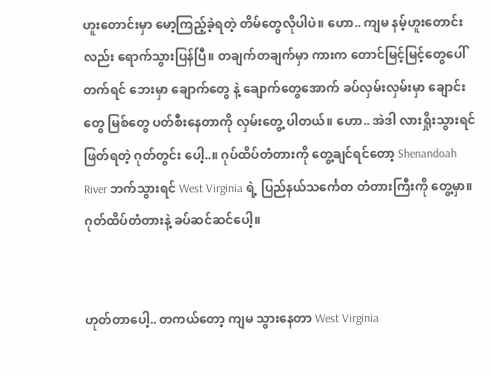ဟူးတောင်းမှာ မော့ကြည့်ခဲ့ရတဲ့ တိမ်တွေလိုပါပဲ။ ဟော.. ကျမ နမ့်ဟူးတောင်းလည်း ရောက်သွားပြန်ပြီ။ တချက်တချက်မှာ ကားက တောင်မြင့်မြင့်တွေပေါ် တက်ရင် ဘေးမှာ ချောက်တွေ နဲ့ ချောက်တွေအောက် ခပ်လှမ်းလှမ်းမှာ ချောင်းတွေ မြစ်တွေ ပတ်စီးနေတာကို လှမ်းတွေ့ ပါတယ်။ ဟော.. အဲဒါ လားရှိုးသွားရင် ဖြတ်ရတဲ့ ဂုတ်တွင်း ပေါ့..။ ဂုပ်ထိပ်တံတားကို တွေ့ချင်ရင်တော့ Shenandoah River ဘက်သွားရင် West Virginia ရဲ့ ပြည်နယ်သင်္ကေတ တံတားကြီးကို တွေ့မှာ။ ဂုတ်ထိပ်တံတားနဲ့ ခပ်ဆင်ဆင်ပေါ့။


ဟုတ်တာပေါ့.. တကယ်တော့ ကျမ သွားနေတာ West Virginia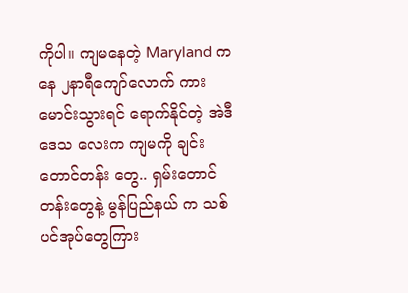ကိုပါ။ ကျမနေတဲ့ Maryland ကနေ ၂နာရီကျော်လောက် ကားမောင်းသွားရင် ရောက်နိုင်တဲ့ အဲဒီ ဒေသ လေးက ကျမကို ချင်းတောင်တန်း တွေ.. ရှမ်းတောင်တန်းတွေနဲ့ မွန်ပြည်နယ် က သစ်ပင်အုပ်တွေကြား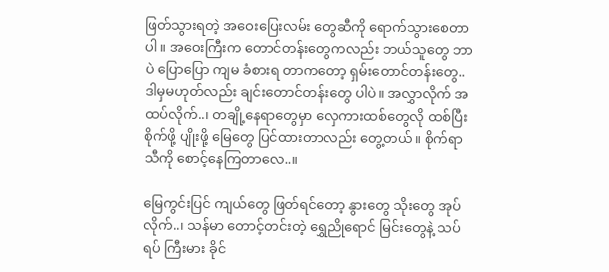ဖြတ်သွားရတဲ့ အဝေးပြေးလမ်း တွေဆီကို ရောက်သွားစေတာပါ။ အဝေးကြီးက တောင်တန်းတွေကလည်း ဘယ်သူတွေ ဘာပဲ ပြောပြော ကျမ ခံစားရ တာကတော့ ရှမ်းတောင်တန်းတွေ.. ဒါမှမဟုတ်လည်း ချင်းတောင်တန်းတွေ ပါပဲ။ အလွှာလိုက် အထပ်လိုက်..၊ တချို့နေရာတွေမှာ လှေကားထစ်တွေလို ထစ်ပြီး စိုက်ဖို့ ပျိုးဖို့ မြေတွေ ပြင်ထားတာလည်း တွေ့တယ်။ စိုက်ရာသီကို စောင့်နေကြတာလေ..။

မြေကွင်းပြင် ကျယ်တွေ ဖြတ်ရင်တော့ နွားတွေ သိုးတွေ အုပ်လိုက်..၊ သန်မာ တောင့်တင်းတဲ့ ရွှေညိုရောင် မြင်းတွေနဲ့ သပ်ရပ် ကြီးမား ခိုင်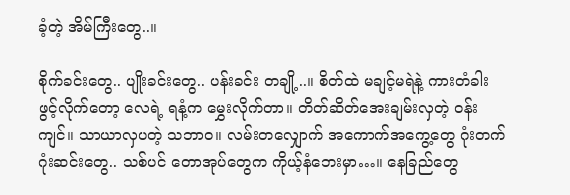ခံ့တဲ့ အိမ်ကြီးတွေ..။

စိုက်ခင်းတွေ.. ပျိုးခင်းတွေ.. ပန်းခင်း တချို့..။ စိတ်ထဲ မချင့်မရဲနဲ့ ကားတံခါး ဖွင့်လိုက်တော့ လေရဲ့ ရနံ့က မွှေးလိုက်တာ။ တိတ်ဆိတ်အေးချမ်းလှတဲ့ ဝန်းကျင်။ သာယာလှပတဲ့ သဘာဝ။ လမ်းတလျှောက် အကောက်အကွေ့တွေ ဂုံးတက် ဂုံးဆင်းတွေ.. သစ်ပင် တောအုပ်တွေက ကိုယ့်နံဘေးမှာ…။ နေခြည်တွေ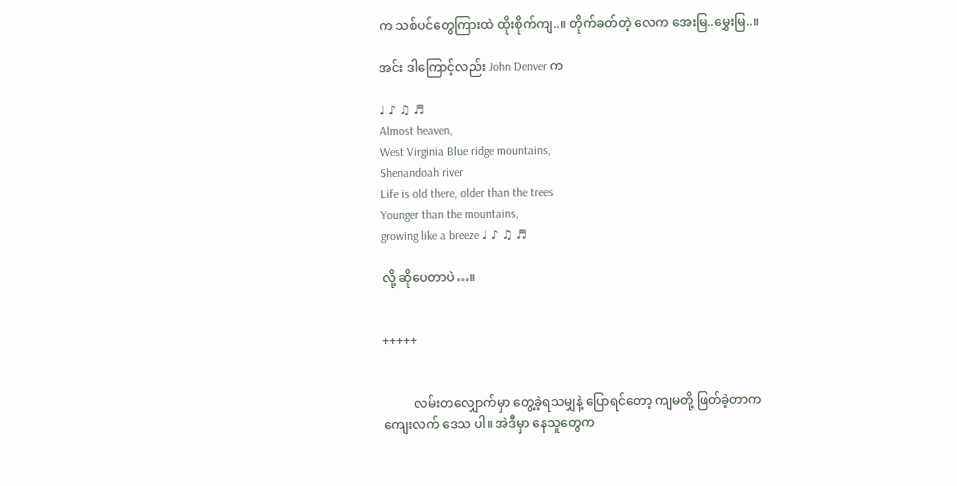က သစ်ပင်တွေကြားထဲ ထိုးစိုက်ကျ..။ တိုက်ခတ်တဲ့ လေက အေးမြ..မွှေးမြ..။

အင်း ဒါကြောင့်လည်း John Denver က

♩ ♪ ♫ ♬
Almost heaven,
West Virginia Blue ridge mountains,
Shenandoah river
Life is old there, older than the trees
Younger than the mountains,
growing like a breeze ♩ ♪ ♫ ♬

လို့ ဆိုပေတာပဲ…။


+++++


          လမ်းတလျှောက်မှာ တွေ့ခဲ့ရသမျှနဲ့ ပြောရင်တော့ ကျမတို့ ဖြတ်ခဲ့တာက ကျေးလက် ဒေသ ပါ။ အဲဒီမှာ နေသူတွေက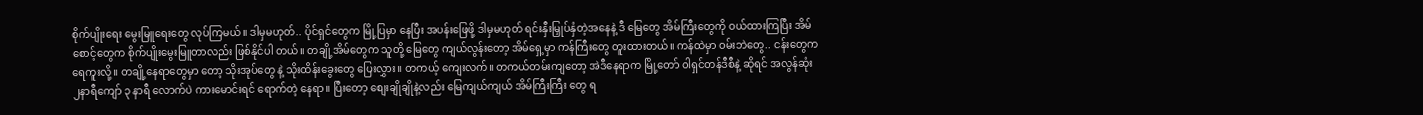စိုက်ပျိုးရေး မွေးမြူရေးတွေ လုပ်ကြမယ်။ ဒါမှမဟုတ်.. ပိုင်ရှင်တွေက မြို့ပြမှာ နေပြီး အပန်းဖြေဖို့ ဒါမှမဟုတ် ရင်းနှီးမြှုပ်နှံတဲ့အနေနဲ့ ဒီ မြေတွေ အိမ်ကြီးတွေကို ဝယ်ထားကြပြီး အိမ်စောင့်တွေက စိုက်ပျိုးမွေးမြူတာလည်း ဖြစ်နိုင်ပါ တယ်။ တချို့အိမ်တွေက သူတို့ မြေတွေ ကျယ်လွန်းတော့ အိမ်ရှေ့မှာ ကန်ကြီးတွေ တူးထားတယ်။ ကန်ထဲမှာ ဝမ်းဘဲတွေ.. ငန်းတွေက ရေကူးလို့။ တချို့နေရာတွေမှာ တော့ သိုးအုပ်တွေ နဲ့ သိုးထိန်းခွေးတွေ ပြေးလွှား။ တကယ့် ကျေးလက်။ တကယ်တမ်းကျတော့ အဲဒီနေရာက မြို့တော် ၀ါရှင်တန်ဒီစီနဲ့ ဆိုရင် အလွန်ဆုံး ၂နာရီကျော် ၃ နာရီ လောက်ပဲ ကားမောင်းရင် ရောက်တဲ့ နေရာ။ ပြီးတော့ စျေးချိုချိုနဲ့လည်း မြေကျယ်ကျယ် အိမ်ကြီးကြီး တွေ ရ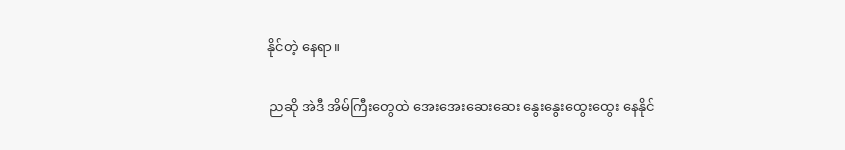နိုင်တဲ့ နေရာ။

 ညဆို အဲဒီ အိမ်ကြီးတွေထဲ အေးအေးဆေးဆေး နွေးနွေးထွေးထွေး နေနိုင်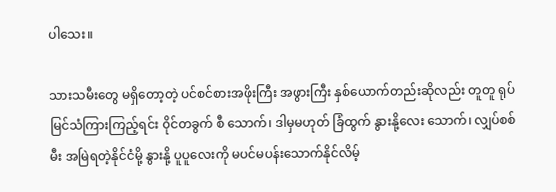ပါသေး။

သားသမီးတွေ မရှိတော့တဲ့ ပင်စင်စားအဖိုးကြီး အဖွားကြီး နှစ်ယောက်တည်းဆိုလည်း တူတူ ရုပ်မြင်သံကြားကြည့်ရင်း ၀ိုင်တခွက် စီ သောက်၊ ဒါမှမဟုတ် ခြံထွက် နွားနို့လေး သောက်၊ လျှပ်စစ်မီး အမြဲရတဲ့နိုင်ငံမို့ နွားနို့ ပူပူလေးကို မပင်မပန်းသောက်နိုင်လိမ့်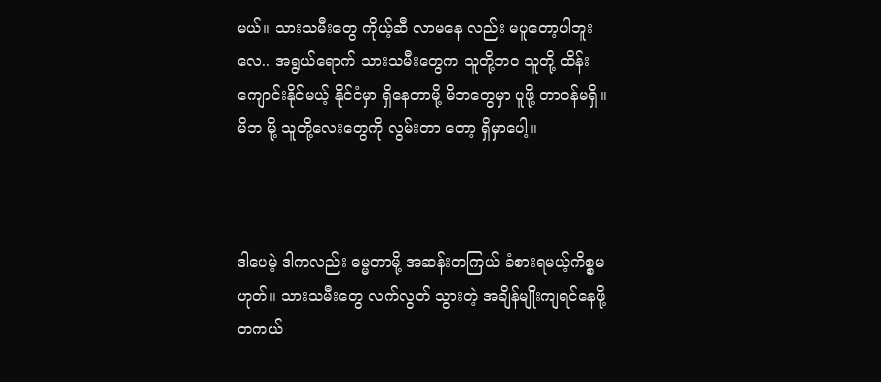မယ်။ သားသမီးတွေ ကိုယ့်ဆီ လာမနေ လည်း မပူတော့ပါဘူး လေ.. အရွယ်ရောက် သားသမီးတွေက သူတို့ဘဝ သူတို့ ထိန်းကျောင်းနိုင်မယ့် နိုင်ငံမှာ ရှိနေတာမို့ မိဘတွေမှာ ပူဖို့ တာဝန်မရှိ။ မိဘ မို့ သူတို့လေးတွေကို လွမ်းတာ တော့ ရှိမှာပေါ့။



ဒါပေမဲ့ ဒါကလည်း ဓမ္မတာမို့ အဆန်းတကြယ် ခံစားရမယ့်ကိစ္စမဟုတ်။ သားသမီးတွေ လက်လွတ် သွားတဲ့ အချိန်မျိုးကျရင်နေဖို့ တကယ်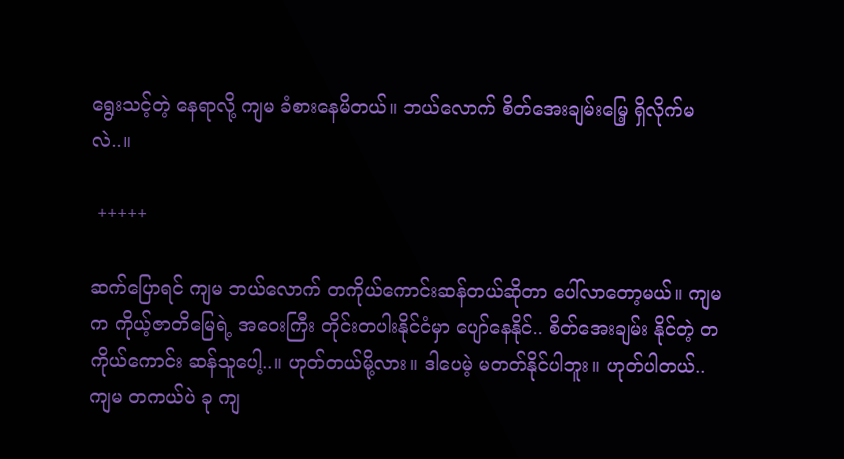ရွေးသင့်တဲ့ နေရာလို့ ကျမ ခံစားနေမိတယ်။ ဘယ်လောက် စိတ်အေးချမ်းမြေ့ ရှိလိုက်မလဲ..။

 +++++

ဆက်ပြောရင် ကျမ ဘယ်လောက် တကိုယ်ကောင်းဆန်တယ်ဆိုတာ ပေါ်လာတော့မယ်။ ကျမက ကိုယ့်ဇာတိမြေရဲ့ အဝေးကြီး တိုင်းတပါးနိုင်ငံမှာ ပျော်နေနိုင်.. စိတ်အေးချမ်း နိုင်တဲ့ တကိုယ်ကောင်း ဆန်သူပေါ့..။ ဟုတ်တယ်မို့လား။ ဒါပေမဲ့ မတတ်နိုင်ပါဘူး။ ဟုတ်ပါတယ်.. ကျမ တကယ်ပဲ ခု ကျ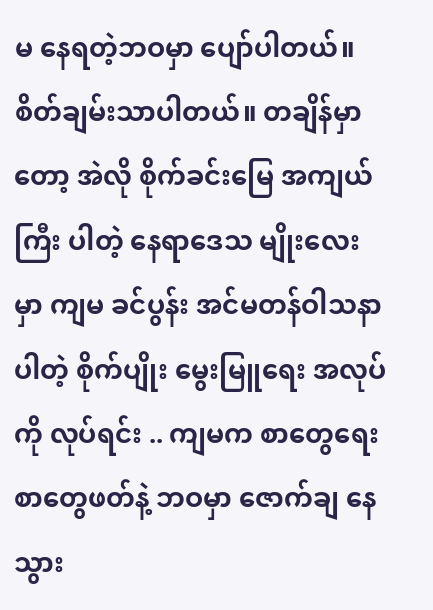မ နေရတဲ့ဘဝမှာ ပျော်ပါတယ်။ စိတ်ချမ်းသာပါတယ်။ တချိန်မှာတော့ အဲလို စိုက်ခင်းမြေ အကျယ်ကြီး ပါတဲ့ နေရာဒေသ မျိုးလေးမှာ ကျမ ခင်ပွန်း အင်မတန်ဝါသနာပါတဲ့ စိုက်ပျိုး မွေးမြူရေး အလုပ်ကို လုပ်ရင်း .. ကျမက စာတွေရေး စာတွေဖတ်နဲ့ ဘဝမှာ ဇောက်ချ နေသွား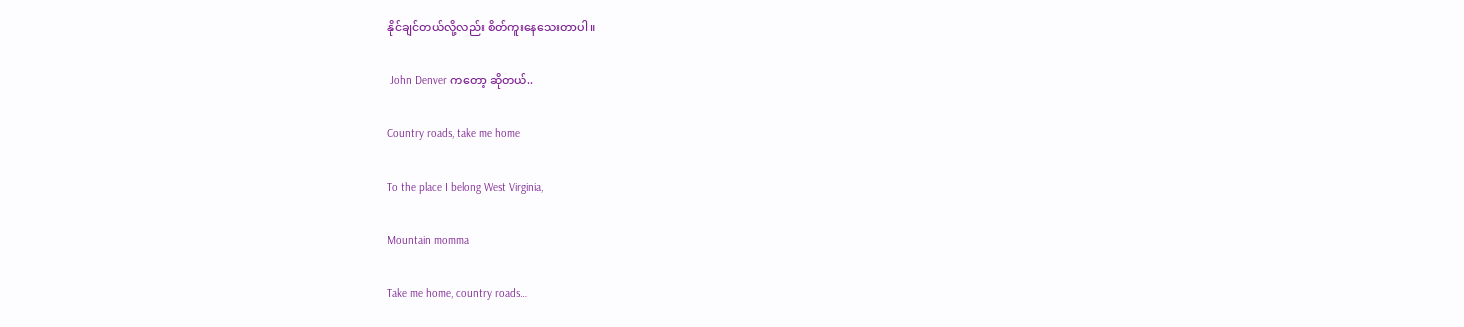နိုင်ချင်တယ်လို့လည်း စိတ်ကူးနေသေးတာပါ။

 John Denver ကတော့ ဆိုတယ်..

Country roads, take me home

To the place I belong West Virginia,

Mountain momma

Take me home, country roads…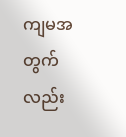ကျမအတွက်လည်း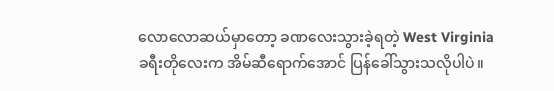လောလောဆယ်မှာတော့ ခဏလေးသွားခဲ့ရတဲ့ West Virginia ခရီးတိုလေးက အိမ်ဆီရောက်အောင် ပြန်ခေါ်သွားသလိုပါပဲ။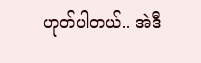ဟုတ်ပါတယ်.. အဲဒီ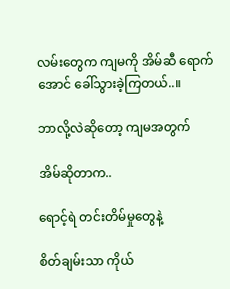လမ်းတွေက ကျမကို အိမ်ဆီ ရောက်အောင် ခေါ်သွားခဲ့ကြတယ်..။

ဘာလို့လဲဆိုတော့ ကျမအတွက်

အိမ်ဆိုတာက..

ရောင့်ရဲ တင်းတိမ်မှုတွေနဲ့

စိတ်ချမ်းသာ ကိုယ်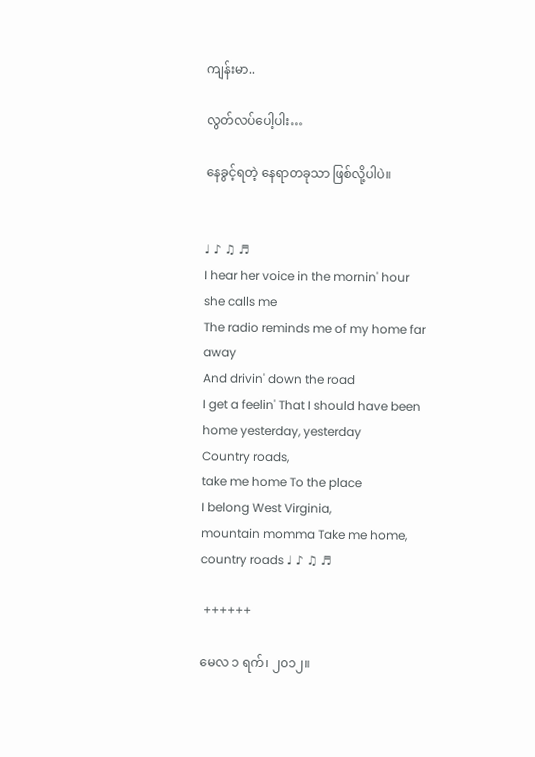ကျန်းမာ..

လွတ်လပ်ပေါ့ပါး…

နေခွင့်ရတဲ့ နေရာတခုသာ ဖြစ်လို့ပါပဲ။


♩ ♪ ♫ ♬
I hear her voice in the mornin' hour she calls me
The radio reminds me of my home far away
And drivin' down the road
I get a feelin' That I should have been home yesterday, yesterday
Country roads,
take me home To the place
I belong West Virginia,
mountain momma Take me home,
country roads ♩ ♪ ♫ ♬

 ++++++

မေလ ၁ ရက်၊ ၂၀၁၂။